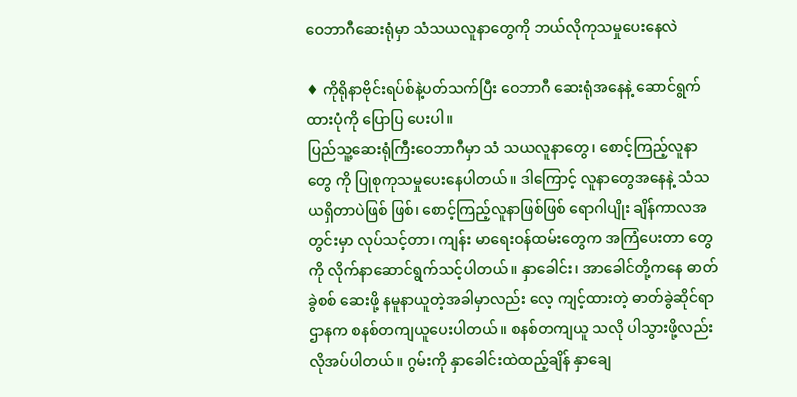ဝေဘာဂီဆေးရုံမှာ သံသယလူနာတွေကို ဘယ်လိုကုသမှုပေးနေလဲ

♦ ကိုရိုနာဗိုင်းရပ်စ်နဲ့ပတ်သက်ပြီး ဝေဘာဂီ ဆေးရုံအနေနဲ့ ဆောင်ရွက်ထားပုံကို ပြောပြ ပေးပါ။
ပြည်သူ့ဆေးရုံကြီးဝေဘာဂီမှာ သံ သယလူနာတွေ၊ စောင့်ကြည့်လူနာတွေ ကို ပြုစုကုသမှုပေးနေပါတယ်။ ဒါကြောင့် လူနာတွေအနေနဲ့ သံသယရှိတာပဲဖြစ် ဖြစ်၊ စောင့်ကြည့်လူနာဖြစ်ဖြစ် ရောဂါပျိုး ချိန်ကာလအတွင်းမှာ လုပ်သင့်တာ၊ ကျန်း မာရေးဝန်ထမ်းတွေက အကြံပေးတာ တွေကို လိုက်နာဆောင်ရွက်သင့်ပါတယ်။ နှာခေါင်း၊ အာခေါင်တို့ကနေ ဓာတ်ခွဲစစ် ဆေးဖို့ နမူနာယူတဲ့အခါမှာလည်း လေ့ ကျင့်ထားတဲ့ ဓာတ်ခွဲဆိုင်ရာဌာနက စနစ်တကျယူပေးပါတယ်။ စနစ်တကျယူ သလို ပါသွားဖို့လည်းလိုအပ်ပါတယ်။ ဂွမ်းကို နှာခေါင်းထဲထည့်ချိန် နှာချေ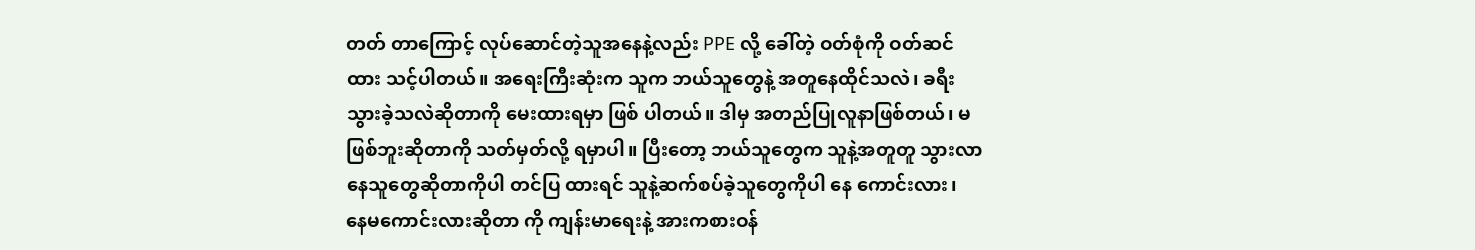တတ် တာကြောင့် လုပ်ဆောင်တဲ့သူအနေနဲ့လည်း PPE လို့ ခေါ်တဲ့ ဝတ်စုံကို ဝတ်ဆင်ထား သင့်ပါတယ်။ အရေးကြီးဆုံးက သူက ဘယ်သူတွေနဲ့ အတူနေထိုင်သလဲ၊ ခရီး သွားခဲ့သလဲဆိုတာကို မေးထားရမှာ ဖြစ် ပါတယ်။ ဒါမှ အတည်ပြုလူနာဖြစ်တယ်၊ မဖြစ်ဘူးဆိုတာကို သတ်မှတ်လို့ ရမှာပါ။ ပြီးတော့ ဘယ်သူတွေက သူနဲ့အတူတူ သွားလာနေသူတွေဆိုတာကိုပါ တင်ပြ ထားရင် သူနဲ့ဆက်စပ်ခဲ့သူတွေကိုပါ နေ ကောင်းလား၊ နေမကောင်းလားဆိုတာ ကို ကျန်းမာရေးနဲ့ အားကစားဝန်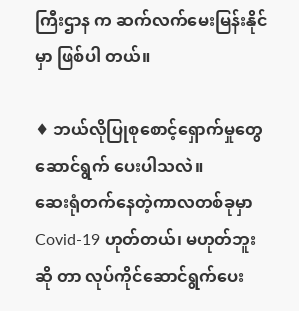ကြီးဌာန က ဆက်လက်မေးမြန်းနိုင်မှာ ဖြစ်ပါ တယ်။

♦ ဘယ်လိုပြုစုစောင့်ရှောက်မှုတွေ ဆောင်ရွက် ပေးပါသလဲ။
ဆေးရုံတက်နေတဲ့ကာလတစ်ခုမှာ Covid-19 ဟုတ်တယ်၊ မဟုတ်ဘူးဆို တာ လုပ်ကိုင်ဆောင်ရွက်ပေး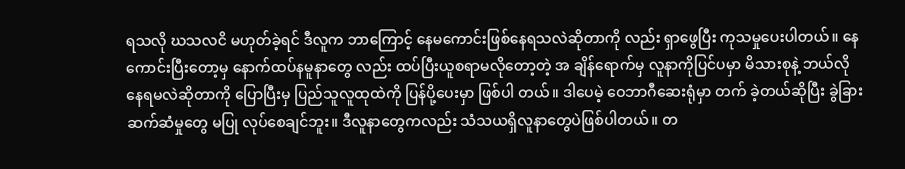ရသလို ဃသလငိ မဟုတ်ခဲ့ရင် ဒီလူက ဘာကြောင့် နေမကောင်းဖြစ်နေရသလဲဆိုတာကို လည်း ရှာဖွေပြီး ကုသမှုပေးပါတယ်။ နေ ကောင်းပြီးတော့မှ နောက်ထပ်နမူနာတွေ လည်း ထပ်ပြီးယူစရာမလိုတော့တဲ့ အ ချိန်ရောက်မှ လူနာကိုပြင်ပမှာ မိသားစုနဲ့ ဘယ်လိုနေရမလဲဆိုတာကို ပြောပြီးမှ ပြည်သူလူထုထဲကို ပြန်ပို့ပေးမှာ ဖြစ်ပါ တယ်။ ဒါပေမဲ့ ဝေဘာဂီဆေးရုံမှာ တက် ခဲ့တယ်ဆိုပြီး ခွဲခြားဆက်ဆံမှုတွေ မပြု လုပ်စေချင်ဘူး။ ဒီလူနာတွေကလည်း သံသယရှိလူနာတွေပဲဖြစ်ပါတယ်။ တ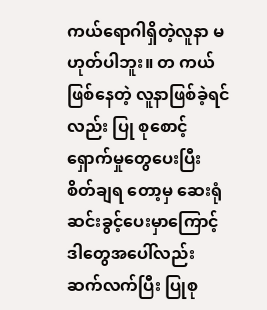ကယ်ရောဂါရှိတဲ့လူနာ မဟုတ်ပါဘူး။ တ ကယ်ဖြစ်နေတဲ့ လူနာဖြစ်ခဲ့ရင်လည်း ပြု စုစောင့်ရှောက်မှုတွေပေးပြီး စိတ်ချရ တော့မှ ဆေးရုံဆင်းခွင့်ပေးမှာကြောင့် ဒါတွေအပေါ်လည်း ဆက်လက်ပြီး ပြုစု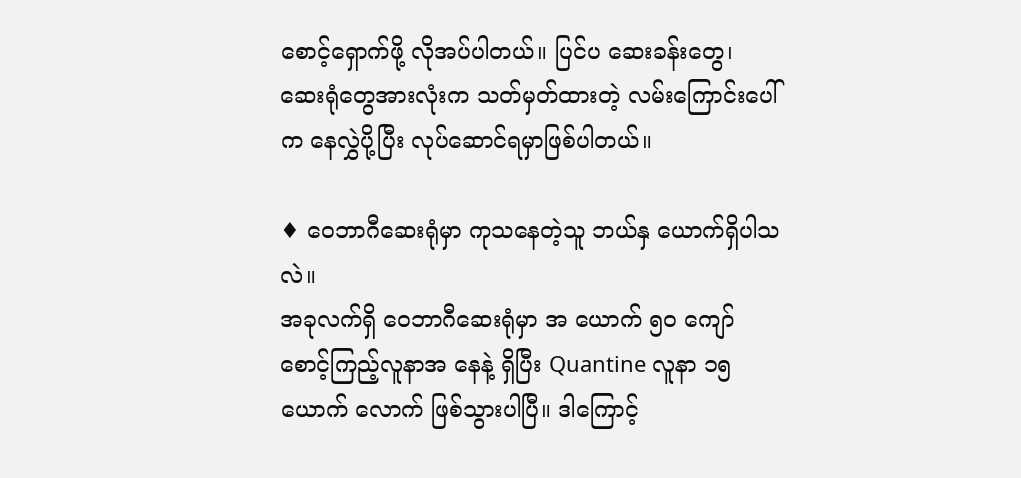စောင့်ရှောက်ဖို့ လိုအပ်ပါတယ်။ ပြင်ပ ဆေးခန်းတွေ၊ ဆေးရုံတွေအားလုံးက သတ်မှတ်ထားတဲ့ လမ်းကြောင်းပေါ်က နေလွှဲပို့ပြီး လုပ်ဆောင်ရမှာဖြစ်ပါတယ်။

♦ ဝေဘာဂီဆေးရုံမှာ ကုသနေတဲ့သူ ဘယ်နှ ယောက်ရှိပါသလဲ။
အခုလက်ရှိ ဝေဘာဂီဆေးရုံမှာ အ ယောက် ၅၀ ကျော်စောင့်ကြည့်လူနာအ နေနဲ့ ရှိပြီး Quantine လူနာ ၁၅ ယောက် လောက် ဖြစ်သွားပါပြီ။ ဒါကြောင့်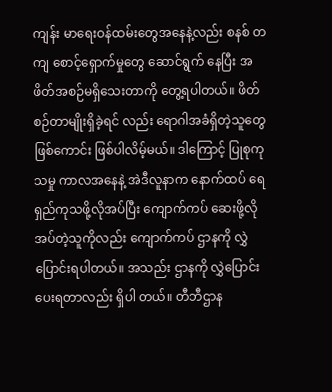ကျန်း မာရေးဝန်ထမ်းတွေအနေနဲ့လည်း စနစ် တကျ စောင့်ရှောက်မှုတွေ ဆောင်ရွက် နေပြီး အဖိတ်အစဉ်မရှိသေးတာကို တွေ့ရပါတယ်။ ဖိတ်စဉ်တာမျိုးရှိခဲ့ရင် လည်း ရောဂါအခံရှိတဲ့သူတွေ ဖြစ်ကောင်း ဖြစ်ပါလိမ့်မယ်။ ဒါကြောင့် ပြုစုကုသမှု ကာလအနေနဲ့ အဲဒီလူနာက နောက်ထပ် ရေရှည်ကုသဖို့လိုအပ်ပြီး ကျောက်ကပ် ဆေးဖို့လိုအပ်တဲ့သူကိုလည်း ကျောက်ကပ် ဌာနကို လွှဲပြောင်းရပါတယ်။ အသည်း ဌာနကို လွှဲပြောင်းပေးရတာလည်း ရှိပါ တယ်။ တီဘီဌာန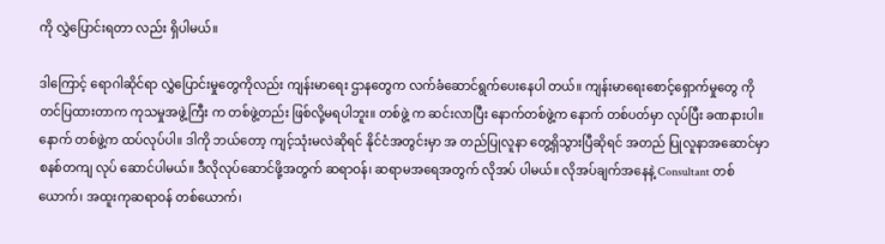ကို လွှဲပြောင်းရတာ လည်း ရှိပါမယ်။

ဒါကြောင့် ရောဂါဆိုင်ရာ လွှဲပြောင်းမှုတွေကိုလည်း ကျန်းမာရေး ဌာနတွေက လက်ခံဆောင်ရွက်ပေးနေပါ တယ်။ ကျန်းမာရေးစောင့်ရှောက်မှုတွေ ကို တင်ပြထားတာက ကုသမှုအဖွဲ့ကြီး က တစ်ဖွဲ့တည်း ဖြစ်လို့မရပါဘူး။ တစ်ဖွဲ့ က ဆင်းလာပြီး နောက်တစ်ဖွဲ့က နောက် တစ်ပတ်မှာ လုပ်ပြီး ခဏနားပါ။ နောက် တစ်ဖွဲ့က ထပ်လုပ်ပါ။ ဒါကို ဘယ်တော့ ကျင့်သုံးမလဲဆိုရင် နိုင်ငံအတွင်းမှာ အ တည်ပြုလူနာ တွေ့ရှိသွားပြီဆိုရင် အတည် ပြုလူနာအဆောင်မှာ စနစ်တကျ လုပ် ဆောင်ပါမယ်။ ဒီလိုလုပ်ဆောင်ဖို့အတွက် ဆရာဝန်၊ ဆရာမအရေအတွက် လိုအပ် ပါမယ်။ လိုအပ်ချက်အနေနဲ့ Consultant တစ်ယောက်၊ အထူးကုဆရာဝန် တစ်ယောက်၊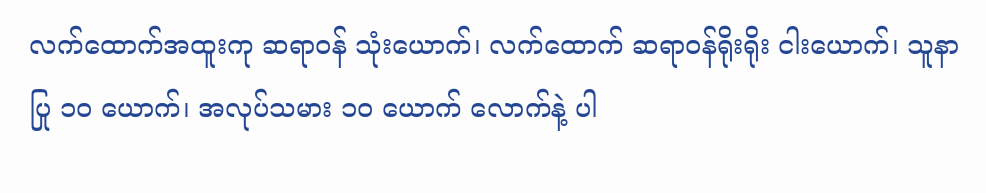လက်ထောက်အထူးကု ဆရာဝန် သုံးယောက်၊ လက်ထောက် ဆရာဝန်ရိုးရိုး ငါးယောက်၊ သူနာပြု ၁၀ ယောက်၊ အလုပ်သမား ၁၀ ယောက် လောက်နဲ့ ပါ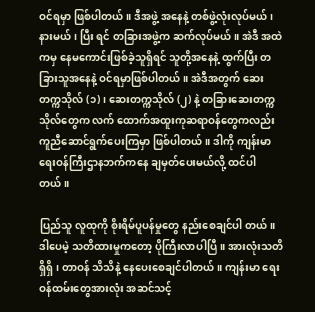ဝင်ရမှာ ဖြစ်ပါတယ်။ ဒီအဖွဲ့ အနေနဲ့ တစ်ဖွဲ့လုံးလုပ်မယ်၊ နားမယ်၊ ပြီး ရင် တခြားအဖွဲ့က ဆက်လုပ်မယ်။ အဲဒီ အထဲကမှ နေမကောင်းဖြစ်ခဲ့သူရှိရင် သူတို့အနေနဲ့ ထွက်ပြီး တခြားသူအနေနဲ့ ဝင်ရမှာဖြစ်ပါတယ်။ အဲဒီအတွက် ဆေး တက္ကသိုလ် (၁)၊ ဆေးတက္ကသိုလ် (၂) နဲ့ တခြားဆေးတက္ကသိုလ်တွေက လက် ထောက်အထူးကုဆရာဝန်တွေကလည်း ကူညီဆောင်ရွက်ပေးကြမှာ ဖြစ်ပါတယ်။ ဒါကို ကျန်းမာရေးဝန်ကြီးဌာနဘက်ကနေ ချမှတ်ပေးမယ်လို့ ထင်ပါတယ်။

ပြည်သူ လူထုကို စိုးရိမ်ပူပန်မှုတွေ နည်းစေချင်ပါ တယ်။ ဒါပေမဲ့ သတိထားမှုကတော့ ပိုကြီးလာပါပြီ။ အားလုံးသတိရှိရှိ၊ တာဝန် သိသိနဲ့ နေပေးစေချင်ပါတယ်။ ကျန်းမာ ရေးဝန်ထမ်းတွေအားလုံး အဆင်သင့်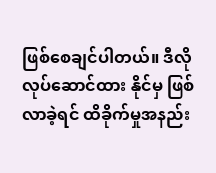ဖြစ်စေချင်ပါတယ်။ ဒီလို လုပ်ဆောင်ထား နိုင်မှ ဖြစ်လာခဲ့ရင် ထိခိုက်မှုအနည်း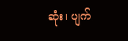ဆုံး၊ ပျက်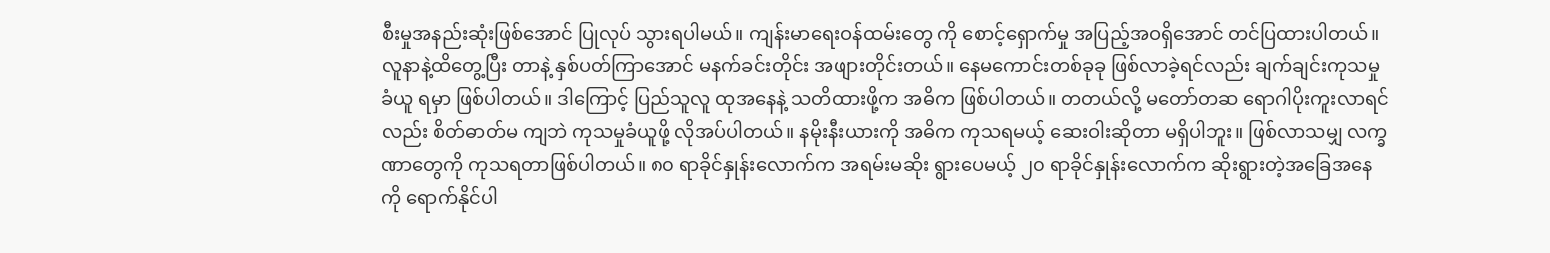စီးမှုအနည်းဆုံးဖြစ်အောင် ပြုလုပ် သွားရပါမယ်။ ကျန်းမာရေးဝန်ထမ်းတွေ ကို စောင့်ရှောက်မှု အပြည့်အဝရှိအောင် တင်ပြထားပါတယ်။ လူနာနဲ့ထိတွေ့ပြီး တာနဲ့ နှစ်ပတ်ကြာအောင် မနက်ခင်းတိုင်း အဖျားတိုင်းတယ်။ နေမကောင်းတစ်ခုခု ဖြစ်လာခဲ့ရင်လည်း ချက်ချင်းကုသမှုခံယူ ရမှာ ဖြစ်ပါတယ်။ ဒါကြောင့် ပြည်သူလူ ထုအနေနဲ့ သတိထားဖို့က အဓိက ဖြစ်ပါတယ်။ တတယ်လို့ မတော်တဆ ရောဂါပိုးကူးလာရင်လည်း စိတ်ဓာတ်မ ကျဘဲ ကုသမှုခံယူဖို့ လိုအပ်ပါတယ်။ နမိုးနီးယားကို အဓိက ကုသရမယ့် ဆေးဝါးဆိုတာ မရှိပါဘူး။ ဖြစ်လာသမျှ လက္ခဏာတွေကို ကုသရတာဖြစ်ပါတယ်။ ၈၀ ရာခိုင်နှုန်းလောက်က အရမ်းမဆိုး ရွားပေမယ့် ၂၀ ရာခိုင်နှုန်းလောက်က ဆိုးရွားတဲ့အခြေအနေကို ရောက်နိုင်ပါ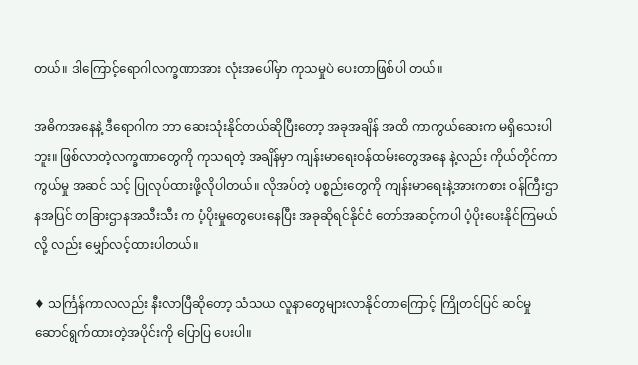တယ်။ ဒါကြောင့်ရောဂါလက္ခဏာအား လုံးအပေါ်မှာ ကုသမှုပဲ ပေးတာဖြစ်ပါ တယ်။

အဓိကအနေနဲ့ ဒီရောဂါက ဘာ ဆေးသုံးနိုင်တယ်ဆိုပြီးတော့ အခုအချိန် အထိ ကာကွယ်ဆေးက မရှိသေးပါဘူး။ ဖြစ်လာတဲ့လက္ခဏာတွေကို ကုသရတဲ့ အချိန်မှာ ကျန်းမာရေးဝန်ထမ်းတွေအနေ နဲ့လည်း ကိုယ်တိုင်ကာကွယ်မှု အဆင် သင့် ပြုလုပ်ထားဖို့လိုပါတယ်။ လိုအပ်တဲ့ ပစ္စည်းတွေကို ကျန်းမာရေးနဲ့အားကစား ဝန်ကြီးဌာနအပြင် တခြားဌာနအသီးသီး က ပံ့ပိုးမှုတွေပေးနေပြီး အခုဆိုရင်နိုင်ငံ တော်အဆင့်ကပါ ပံ့ပိုးပေးနိုင်ကြမယ်လို့ လည်း မျှော်လင့်ထားပါတယ်။

♦ သင်္ကြန်ကာလလည်း နီးလာပြီဆိုတော့ သံသယ လူနာတွေများလာနိုင်တာကြောင့် ကြိုတင်ပြင် ဆင်မှု ဆောင်ရွက်ထားတဲ့အပိုင်းကို ပြောပြ ပေးပါ။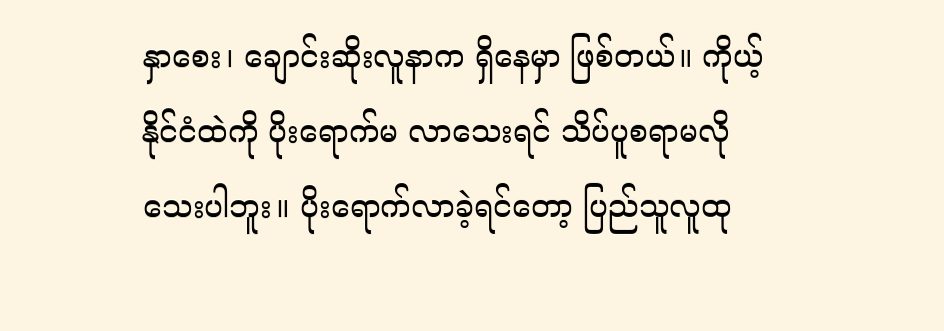နှာစေး၊ ချောင်းဆိုးလူနာက ရှိနေမှာ ဖြစ်တယ်။ ကိုယ့်နိုင်ငံထဲကို ပိုးရောက်မ လာသေးရင် သိပ်ပူစရာမလိုသေးပါဘူး။ ပိုးရောက်လာခဲ့ရင်တော့ ပြည်သူလူထု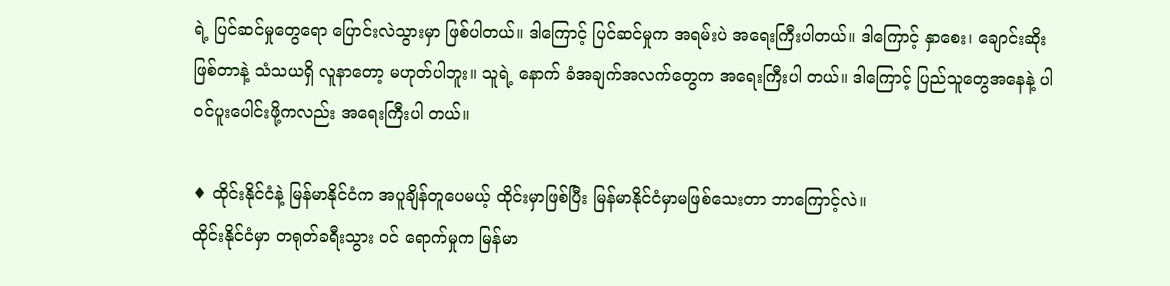ရဲ့ ပြင်ဆင်မှုတွေရော ပြောင်းလဲသွားမှာ ဖြစ်ပါတယ်။ ဒါကြောင့် ပြင်ဆင်မှုက အရမ်းပဲ အရေးကြီးပါတယ်။ ဒါကြောင့် နှာစေး၊ ချောင်းဆိုးဖြစ်တာနဲ့ သံသယရှိ လူနာတော့ မဟုတ်ပါဘူး။ သူရဲ့ နောက် ခံအချက်အလက်တွေက အရေးကြီးပါ တယ်။ ဒါကြောင့် ပြည်သူတွေအနေနဲ့ ပါ ဝင်ပူးပေါင်းဖို့ကလည်း အရေးကြီးပါ တယ်။

♦ ထိုင်းနိုင်ငံနဲ့ မြန်မာနိုင်ငံက အပူချိန်တူပေမယ့် ထိုင်းမှာဖြစ်ပြီး မြန်မာနိုင်ငံမှာမဖြစ်သေးတာ ဘာကြောင့်လဲ။
ထိုင်းနိုင်ငံမှာ တရုတ်ခရီးသွား ဝင် ရောက်မှုက မြန်မာ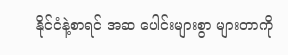နိုင်ငံနဲ့စာရင် အဆ ပေါင်းများစွာ များတာကို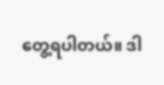တွေ့ရပါတယ်။ ဒါ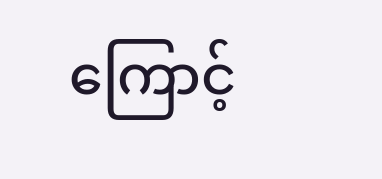ကြောင့်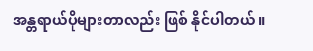အန္တရာယ်ပိုများတာလည်း ဖြစ် နိုင်ပါတယ်။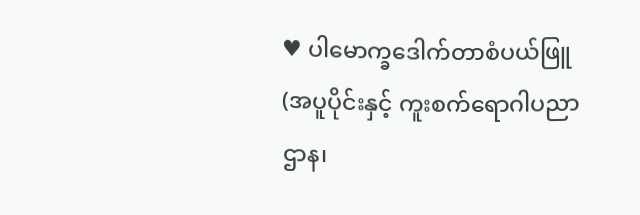♥ ပါမောက္ခဒေါက်တာစံပယ်ဖြူ (အပူပိုင်းနှင့် ကူးစက်ရောဂါပညာဌာန၊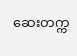ဆေးတက္က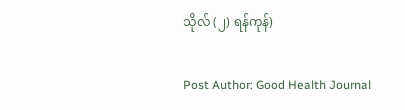သိုလ် (၂) ရန်ကုန်)

Post Author: Good Health Journal